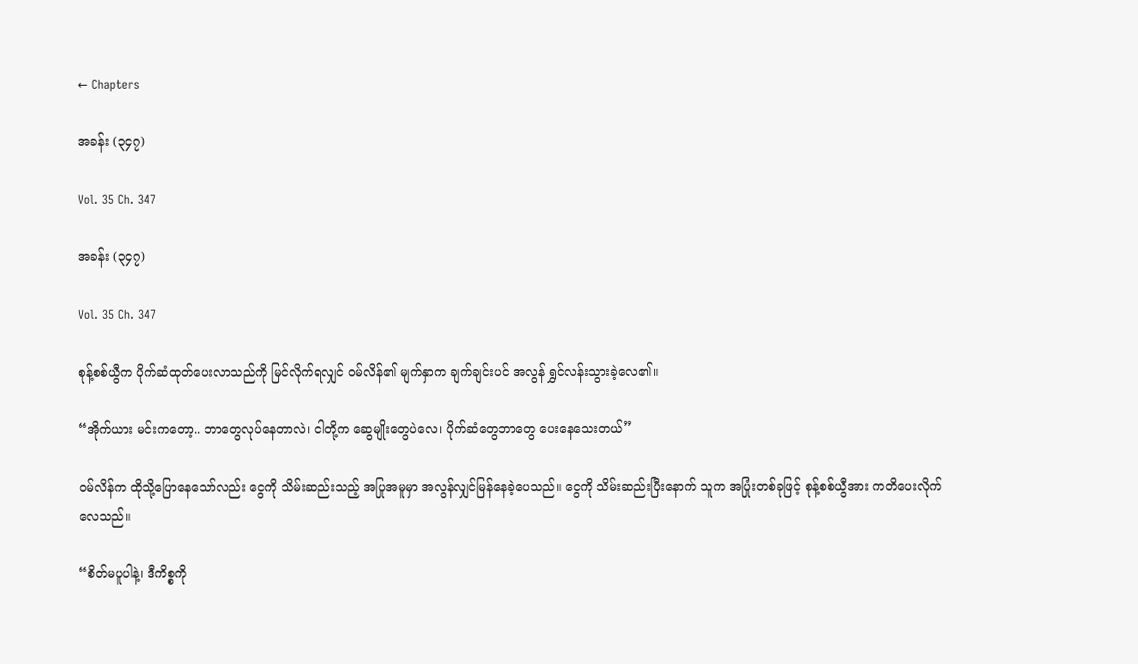← Chapters

အခန်း (၃၄၇)

Vol. 35 Ch. 347

အခန်း (၃၄၇)

Vol. 35 Ch. 347

စုန့်စစ်ယွီက ပိုက်ဆံထုတ်ပေးလာသည်ကို မြင်လိုက်ရလျှင် ဝမ်လိန်၏ မျက်နှာက ချက်ချင်းပင် အလွန် ရွှင်လန်းသွားခဲ့လေ၏။

“အိုက်ယား မင်းကတော့.. ဘာတွေလုပ်နေတာလဲ၊ ငါတို့က ဆွေမျိုးတွေပဲလေ၊ ပိုက်ဆံတွေဘာတွေ ပေးနေသေးတယ်”

ဝမ်လိန်က ထိုသို့ပြောနေသော်လည်း ငွေကို သိမ်းဆည်းသည့် အပြုအမူမှာ အလွန်လျှင်မြန်နေခဲ့ပေသည်။ ငွေကို သိမ်းဆည်းပြီးနောက် သူက အပြုံးတစ်ခုဖြင့် စုန့်စစ်ယွီအား ကတိပေးလိုက်လေသည်။

“စိတ်မပူပါနဲ့၊ ဒီကိစ္စကို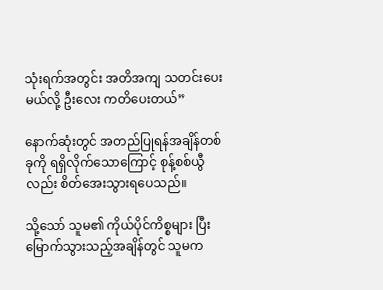သုံးရက်အတွင်း အတိအကျ သတင်းပေးမယ်လို့ ဦးလေး ကတိပေးတယ်”

နောက်ဆုံးတွင် အတည်ပြုရန်အချိန်တစ်ခုကို ရရှိလိုက်သောကြောင့် စုန့်စစ်ယွီလည်း စိတ်အေးသွားရပေသည်။

သို့သော် သူမ၏ ကိုယ်ပိုင်ကိစ္စများ ပြီးမြောက်သွားသည့်အချိန်တွင် သူမက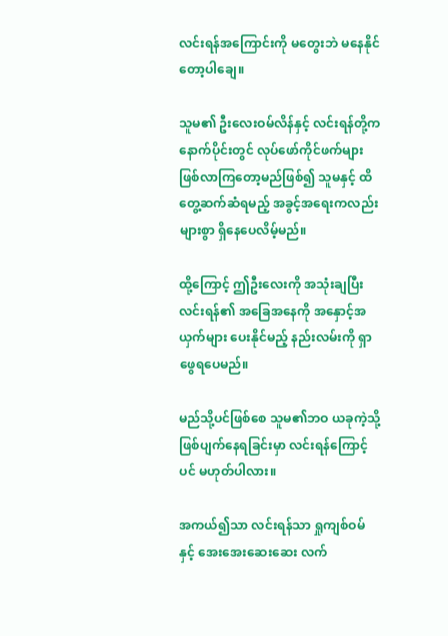လင်းရန်အကြောင်းကို မတွေးဘဲ မနေနိုင်တော့ပါချေ။

သူမ၏ ဦးလေးဝမ်လိန်နှင့် လင်းရန်တို့က နောက်ပိုင်းတွင် လုပ်ဖော်ကိုင်ဖက်များ ဖြစ်လာကြတော့မည်ဖြစ်၍ သူမနှင့် ထိတွေ့ဆက်ဆံရမည့် အခွင့်အရေးကလည်း များစွာ ရှိနေပေလိမ့်မည်။

ထို့ကြောင့် ဤဦးလေးကို အသုံးချပြီး လင်းရန်၏ အခြေအနေကို အနှောင့်အယှက်များ ပေးနိုင်မည့် နည်းလမ်းကို ရှာဖွေရပေမည်။

မည်သို့ပင်ဖြစ်စေ သူမ၏ဘဝ ယခုကဲ့သို့ ဖြစ်ပျက်နေရခြင်းမှာ လင်းရန်ကြောင့်ပင် မဟုတ်ပါလား။

အကယ်၍သာ လင်းရန်သာ ရှုကျစ်ဝမ်နှင့် အေးအေးဆေးဆေး လက်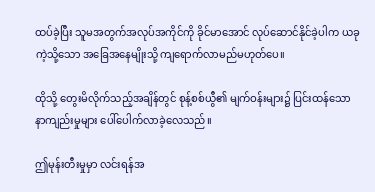ထပ်ခဲ့ပြီး သူမအတွက်အလုပ်အကိုင်ကို ခိုင်မာအောင် လုပ်ဆောင်နိုင်ခဲ့ပါက ယခုကဲ့သို့သော အခြေအနေမျိုးသို့ ကျရောက်လာမည်မဟုတ်ပေ။

ထိုသို့ တွေးမိလိုက်သည့်အချိန်တွင် စုန့်စစ်ယွီ၏ မျက်ဝန်းများ၌ ပြင်းထန်သော နာကျည်းမှုများ ပေါ်ပေါက်လာခဲ့လေသည်။

ဤမုန်းတီးမှုမှာ လင်းရန်အ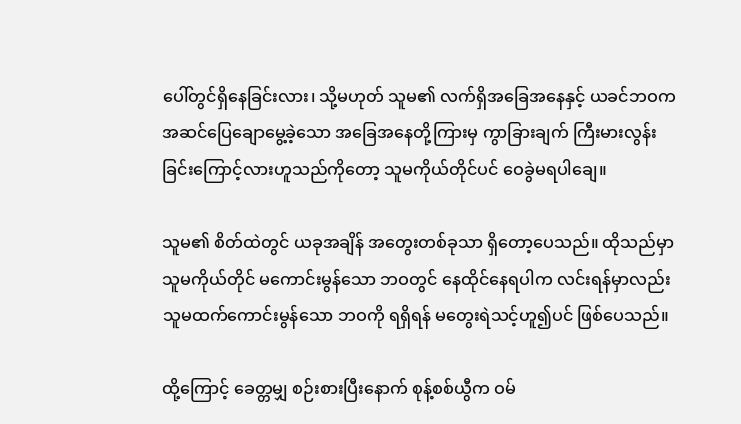ပေါ်တွင်ရှိနေခြင်းလား၊ သို့မဟုတ် သူမ၏ လက်ရှိအခြေအနေနှင့် ယခင်ဘဝက အဆင်ပြေချောမွေ့ခဲ့သော အခြေအနေတို့ကြားမှ ကွာခြားချက် ကြီးမားလွန်းခြင်းကြောင့်လားဟူသည်ကိုတော့ သူမကိုယ်တိုင်ပင် ဝေခွဲမရပါချေ။

သူမ၏ စိတ်ထဲတွင် ယခုအချိန် အတွေးတစ်ခုသာ ရှိတော့ပေသည်။ ထိုသည်မှာ သူမကိုယ်တိုင် မကောင်းမွန်သော ဘဝတွင် နေထိုင်နေရပါက လင်းရန်မှာလည်း သူမထက်ကောင်းမွန်သော ဘဝကို ရရှိရန် မတွေးရဲသင့်ဟူ၍ပင် ဖြစ်ပေသည်။

ထို့ကြောင့် ခေတ္တမျှ စဉ်းစားပြီးနောက် စုန့်စစ်ယွီက ဝမ်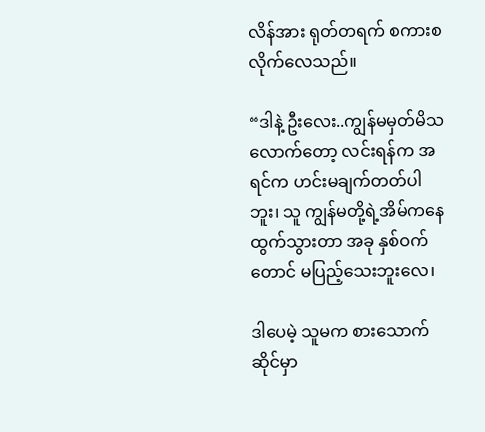လိန်အား ရုတ်တရက် စကားစလိုက်လေသည်။

“ဒါနဲ့ ဦးလေး..ကျွန်မမှတ်မိသလောက်တော့ လင်းရန်က အရင်က ဟင်းမချက်တတ်ပါဘူး၊ သူ ကျွန်မတို့ရဲ့အိမ်ကနေ ထွက်သွားတာ အခု နှစ်ဝက်တောင် မပြည့်သေးဘူးလေ၊

ဒါပေမဲ့ သူမက စားသောက်ဆိုင်မှာ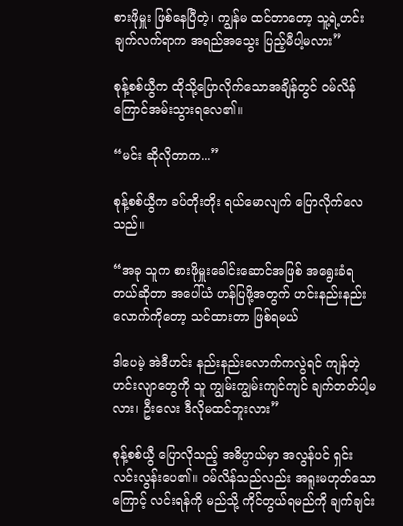စားဖိုမှူး ဖြစ်နေပြီတဲ့၊ ကျွန်မ ထင်တာတော့ သူ့ရဲ့ဟင်းချက်လက်ရာက အရည်အသွေး ပြည့်မီပါ့မလား”

စုန့်စစ်ယွီက ထိုသို့ပြောလိုက်သောအချိန်တွင် ဝမ်လိန် ကြောင်အမ်းသွားရလေ၏။

“မင်း ဆိုလိုတာက...”

စုန့်စစ်ယွီက ခပ်တိုးတိုး ရယ်မောလျက် ပြောလိုက်လေသည်။

“အခု သူက စားဖိုမှူးခေါင်းဆောင်အဖြစ် အရွေးခံရတယ်ဆိုတာ အပေါ်ယံ ဟန်ပြဖို့အတွက် ဟင်းနည်းနည်းလောက်ကိုတော့ သင်ထားတာ ဖြစ်ရမယ်

ဒါပေမဲ့ အဲဒီဟင်း နည်းနည်းလောက်ကလွဲရင် ကျန်တဲ့ဟင်းလျာတွေကို သူ ကျွမ်းကျွမ်းကျင်ကျင် ချက်တတ်ပါ့မလား၊ ဦးလေး ဒီလိုမထင်ဘူးလား”

စုန့်စစ်ယွီ ပြောလိုသည့် အဓိပ္ပာယ်မှာ အလွန်ပင် ရှင်းလင်းလွန်းပေ၏။ ဝမ်လိန်သည်လည်း အရူးမဟုတ်သောကြောင့် လင်းရန်ကို မည်သို့ ကိုင်တွယ်ရမည်ကို ချက်ချင်း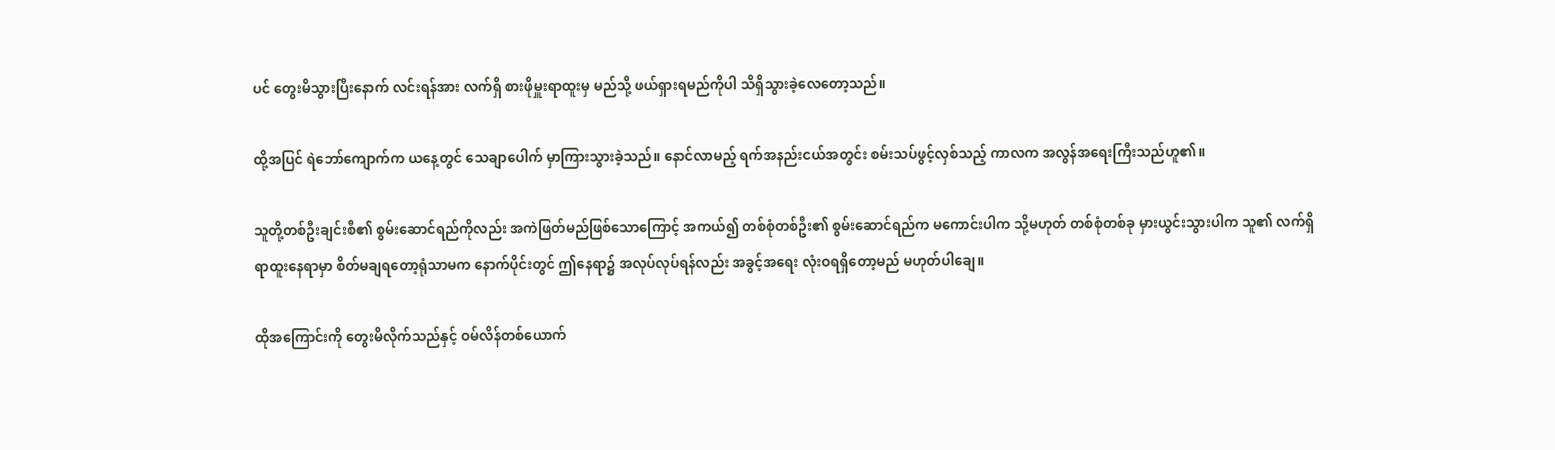ပင် တွေးမိသွားပြီးနောက် လင်းရန်အား လက်ရှိ စားဖိုမှူးရာထူးမှ မည်သို့ ဖယ်ရှားရမည်ကိုပါ သိရှိသွားခဲ့လေတော့သည်။

ထို့အပြင် ရဲဘော်ကျောက်က ယနေ့တွင် သေချာပေါက် မှာကြားသွားခဲ့သည်။ နောင်လာမည့် ရက်အနည်းငယ်အတွင်း စမ်းသပ်ဖွင့်လှစ်သည့် ကာလက အလွန်အရေးကြီးသည်ဟူ၏။

သူတို့တစ်ဦးချင်းစီ၏ စွမ်းဆောင်ရည်ကိုလည်း အကဲဖြတ်မည်ဖြစ်သောကြောင့် အကယ်၍ တစ်စုံတစ်ဦး၏ စွမ်းဆောင်ရည်က မကောင်းပါက သို့မဟုတ် တစ်စုံတစ်ခု မှားယွင်းသွားပါက သူ၏ လက်ရှိရာထူးနေရာမှာ စိတ်မချရတော့ရုံသာမက နောက်ပိုင်းတွင် ဤနေရာ၌ အလုပ်လုပ်ရန်လည်း အခွင့်အရေး လုံးဝရရှိတော့မည် မဟုတ်ပါချေ။

ထိုအကြောင်းကို တွေးမိလိုက်သည်နှင့် ဝမ်လိန်တစ်ယောက်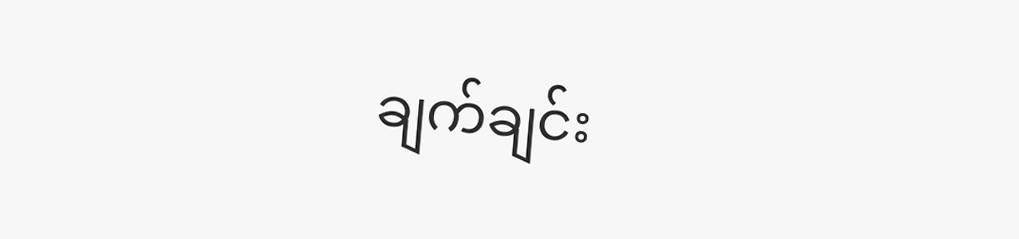ချက်ချင်း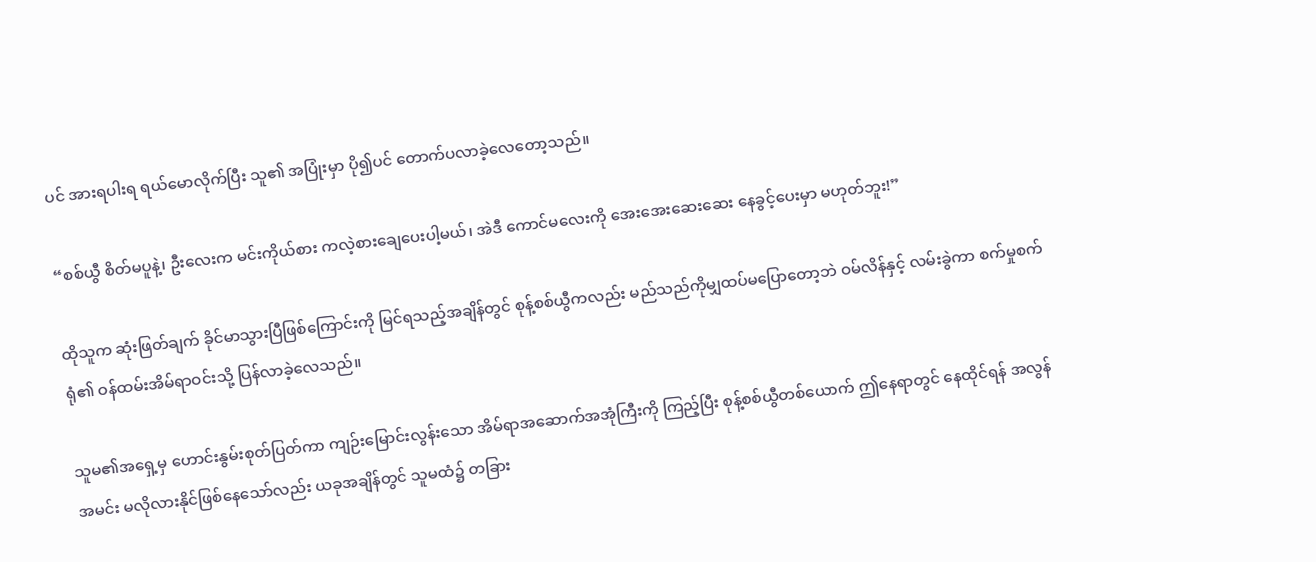ပင် အားရပါးရ ရယ်မောလိုက်ပြီး သူ၏ အပြုံးမှာ ပို၍ပင် တောက်ပလာခဲ့လေတော့သည်။

“စစ်ယွီ စိတ်မပူနဲ့၊ ဦးလေးက မင်းကိုယ်စား ကလဲ့စားချေပေးပါ့မယ်၊ အဲဒီ ကောင်မလေးကို အေးအေးဆေးဆေး နေခွင့်ပေးမှာ မဟုတ်ဘူး!”

ထိုသူက ဆုံးဖြတ်ချက် ခိုင်မာသွားပြီဖြစ်ကြောင်းကို မြင်ရသည့်အချိန်တွင် စုန့်စစ်ယွီကလည်း မည်သည်ကိုမျှထပ်မပြောတော့ဘဲ ဝမ်လိန်နှင့် လမ်းခွဲကာ စက်မှုစက်ရုံ၏ ဝန်ထမ်းအိမ်ရာဝင်းသို့ ပြန်လာခဲ့လေသည်။

သူမ၏အရှေ့မှ ဟောင်းနွမ်းစုတ်ပြတ်ကာ ကျဉ်းမြောင်းလွန်းသော အိမ်ရာအဆောက်အအုံကြီးကို ကြည့်ပြီး စုန့်စစ်ယွီတစ်ယောက် ဤနေရာတွင် နေထိုင်ရန် အလွန်အမင်း မလိုလားနိုင်ဖြစ်နေသော်လည်း ယခုအချိန်တွင် သူမထံ၌ တခြား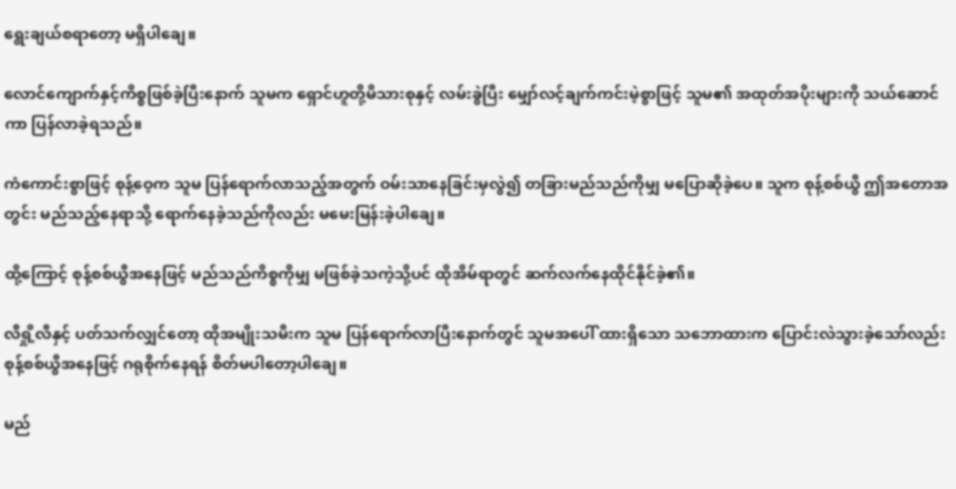ရွေးချယ်စရာတော့ မရှိပါချေ။

လောင်ကျောက်နှင့်ကိစ္စဖြစ်ခဲ့ပြီးနောက် သူမက ရှောင်ဟူတို့မိသားစုနှင့် လမ်းခွဲပြီး မျှော်လင့်ချက်ကင်းမဲ့စွာဖြင့် သူမ၏ အထုတ်အပိုးများကို သယ်ဆောင်ကာ ပြန်လာခဲ့ရသည်။

ကံကောင်းစွာဖြင့် စုန့်ဝေ့က သူမ ပြန်ရောက်လာသည့်အတွက် ဝမ်းသာနေခြင်းမှလွဲ၍ တခြားမည်သည်ကိုမျှ မပြောဆိုခဲ့ပေ။ သူက စုန့်စစ်ယွီ ဤအတောအတွင်း မည်သည့်နေရာသို့ ရောက်နေခဲ့သည်ကိုလည်း မမေးမြန်းခဲ့ပါချေ။

ထို့ကြောင့် စုန့်စစ်ယွီအနေဖြင့် မည်သည်ကိစ္စကိုမျှ မဖြစ်ခဲ့သကဲ့သို့ပင် ထိုအိမ်ရာတွင် ဆက်လက်နေထိုင်နိုင်ခဲ့၏။

လီရှို့လီနှင့် ပတ်သက်လျှင်တော့ ထိုအမျိုးသမီးက သူမ ပြန်ရောက်လာပြီးနောက်တွင် သူမအပေါ် ထားရှိသော သဘောထားက ပြောင်းလဲသွားခဲ့သော်လည်း စုန့်စစ်ယွီအနေဖြင့် ဂရုစိုက်နေရန် စိတ်မပါတော့ပါချေ။

မည်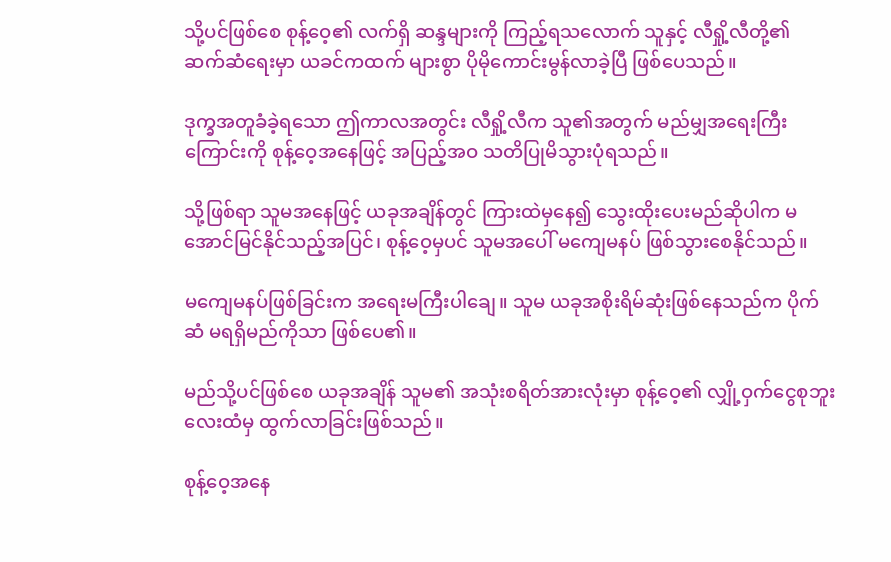သို့ပင်ဖြစ်စေ စုန့်ဝေ့၏ လက်ရှိ ဆန္ဒများကို ကြည့်ရသလောက် သူနှင့် လီရှို့လီတို့၏ ဆက်ဆံရေးမှာ ယခင်ကထက် များစွာ ပိုမိုကောင်းမွန်လာခဲ့ပြီ ဖြစ်ပေသည်။

ဒုက္ခအတူခံခဲ့ရသော ဤကာလအတွင်း လီရှို့လီက သူ၏အတွက် မည်မျှအရေးကြီးကြောင်းကို စုန့်ဝေ့အနေဖြင့် အပြည့်အဝ သတိပြုမိသွားပုံရသည်။

သို့ဖြစ်ရာ သူမအနေဖြင့် ယခုအချိန်တွင် ကြားထဲမှနေ၍ သွေးထိုးပေးမည်ဆိုပါက မအောင်မြင်နိုင်သည့်အပြင်၊ စုန့်ဝေ့မှပင် သူမအပေါ် မကျေမနပ် ဖြစ်သွားစေနိုင်သည်။

မကျေမနပ်ဖြစ်ခြင်းက အရေးမကြီးပါချေ။ သူမ ယခုအစိုးရိမ်ဆုံးဖြစ်နေသည်က ပိုက်ဆံ မရရှိမည်ကိုသာ ဖြစ်ပေ၏။

မည်သို့ပင်ဖြစ်စေ ယခုအချိန် သူမ၏ အသုံးစရိတ်အားလုံးမှာ စုန့်ဝေ့၏ လျှို့ဝှက်ငွေစုဘူးလေးထံမှ ထွက်လာခြင်းဖြစ်သည်။

စုန့်ဝေ့အနေ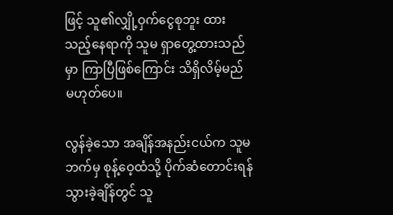ဖြင့် သူ၏လျှို့ဝှက်ငွေစုဘူး ထားသည့်နေရာကို သူမ ရှာတွေ့ထားသည်မှာ ကြာပြီဖြစ်ကြောင်း သိရှိလိမ့်မည် မဟုတ်ပေ။

လွန်ခဲ့သော အချိန်အနည်းငယ်က သူမဘက်မှ စုန့်ဝေ့ထံသို့ ပိုက်ဆံတောင်းရန် သွားခဲ့ချိန်တွင် သူ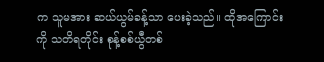က သူမအား ဆယ်ယွမ်ခန့်သာ ပေးခဲ့သည်။ ထိုအကြောင်းကို သတိရတိုင်း စုန့်စစ်ယွီတစ်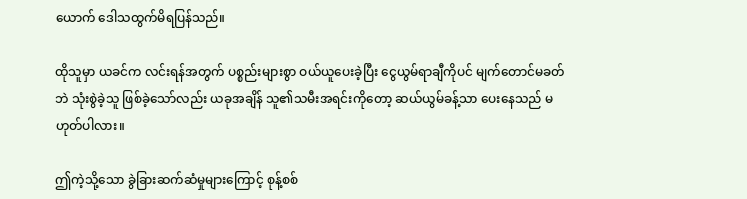ယောက် ဒေါသထွက်မိရပြန်သည်။

ထိုသူမှာ ယခင်က လင်းရန်အတွက် ပစ္စည်းများစွာ ဝယ်ယူပေးခဲ့ပြီး ငွေယွမ်ရာချီကိုပင် မျက်တောင်မခတ်ဘဲ သုံးစွဲခဲ့သူ ဖြစ်ခဲ့သော်လည်း ယခုအချိန် သူ၏သမီးအရင်းကိုတော့ ဆယ်ယွမ်ခန့်သာ ပေးနေသည် မဟုတ်ပါလား။

ဤကဲ့သို့သော ခွဲခြားဆက်ဆံမှုများကြောင့် စုန့်စစ်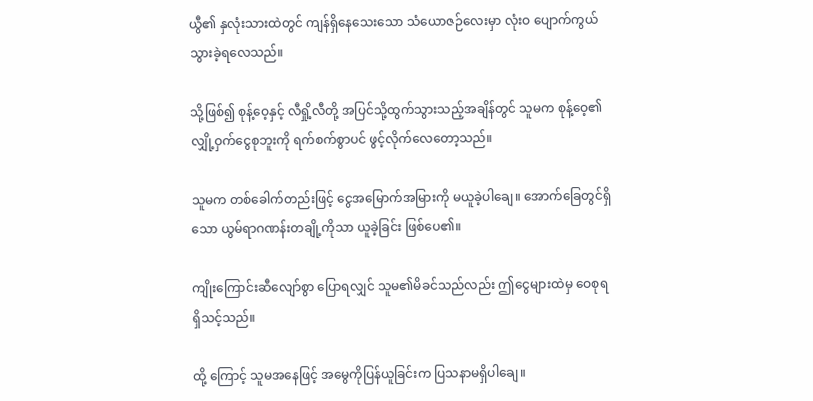ယွီ၏ နှလုံးသားထဲတွင် ကျန်ရှိနေသေးသော သံယောဇဉ်လေးမှာ လုံးဝ ပျောက်ကွယ်သွားခဲ့ရလေသည်။

သို့ဖြစ်၍ စုန့်ဝေ့နှင့် လီရှို့လီတို့ အပြင်သို့ထွက်သွားသည့်အချိန်တွင် သူမက စုန့်ဝေ့၏ လျှို့ဝှက်ငွေစုဘူးကို ရက်စက်စွာပင် ဖွင့်လိုက်လေတော့သည်။

သူမက တစ်ခေါက်တည်းဖြင့် ငွေအမြောက်အမြားကို မယူခဲ့ပါချေ။ အောက်ခြေတွင်ရှိသော ယွမ်ရာဂဏန်းတချို့ကိုသာ ယူခဲ့ခြင်း ဖြစ်ပေ၏။

ကျိုးကြောင်းဆီလျော်စွာ ပြောရလျှင် သူမ၏မိခင်သည်လည်း ဤငွေများထဲမှ ဝေစုရရှိသင့်သည်။

ထို့ ကြောင့် သူမအနေဖြင့် အမွေကိုပြန်ယူခြင်းက ပြသနာမရှိပါချေ။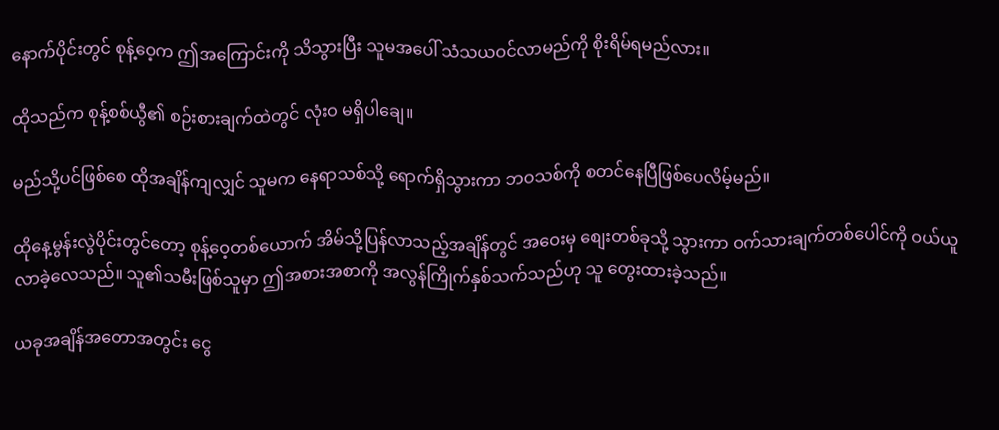နောက်ပိုင်းတွင် စုန့်ဝေ့က ဤအကြောင်းကို သိသွားပြီး သူမအပေါ် သံသယဝင်လာမည်ကို စိုးရိမ်ရမည်လား။

ထိုသည်က စုန့်စစ်ယွီ၏ စဉ်းစားချက်ထဲတွင် လုံးဝ မရှိပါချေ။

မည်သို့ပင်ဖြစ်စေ ထိုအချိန်ကျလျှင် သူမက နေရာသစ်သို့ ရောက်ရှိသွားကာ ဘဝသစ်ကို စတင်နေပြီဖြစ်ပေလိမ့်မည်။

ထိုနေ့မွန်းလွဲပိုင်းတွင်တော့ စုန့်ဝေ့တစ်ယောက် အိမ်သို့ပြန်လာသည့်အချိန်တွင် အဝေးမှ စျေးတစ်ခုသို့ သွားကာ ဝက်သားချက်တစ်ပေါင်ကို ဝယ်ယူလာခဲ့လေသည်။ သူ၏သမီးဖြစ်သူမှာ ဤအစားအစာကို အလွန်ကြိုက်နှစ်သက်သည်ဟု သူ တွေးထားခဲ့သည်။

ယခုအချိန်အတောအတွင်း ငွေ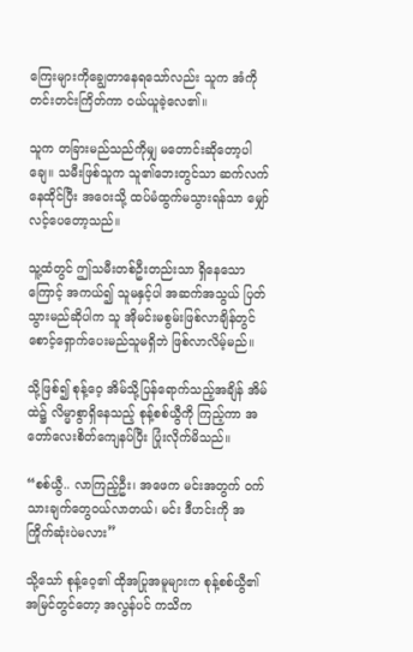ကြေးများကိုချွေတာနေရသော်လည်း သူက အံကိုတင်းတင်းကြိတ်ကာ ဝယ်ယူခဲ့လေ၏။

သူက တခြားမည်သည်ကိုမျှ မတောင်းဆိုတော့ပါချေ။ သမီးဖြစ်သူက သူ၏ဘေးတွင်သာ ဆက်လက်နေထိုင်ပြီး အဝေးသို့ ထပ်မံထွက်မသွားရန်သာ မျှော်လင့်ပေတော့သည်။

သူ့ထံတွင် ဤသမီးတစ်ဦးတည်းသာ ရှိနေသောကြောင့် အကယ်၍ သူမနှင့်ပါ အဆက်အသွယ် ပြတ်သွားမည်ဆိုပါက သူ အိုမင်းမစွမ်းဖြစ်လာချိန်တွင် စောင့်ရှောက်ပေးမည်သူမရှိဘဲ ဖြစ်လာလိမ့်မည်။

သို့ဖြစ်၍ စုန့်ဝေ့ အိမ်သို့ပြန်ရောက်သည့်အချိန် အိမ်ထဲ၌ လိမ္မာစွာရှိနေသည့် စုန့်စစ်ယွီကို ကြည့်ကာ အတော်လေးစိတ်ကျေနပ်ပြီး ပြုံးလိုက်မိသည်။

“စစ်ယွီ.. လာကြည့်ဦး၊ အဖေက မင်းအတွက် ဝက်သားချက်တွေဝယ်လာတယ်၊ မင်း ဒီဟင်းကို အကြိုက်ဆုံးပဲမလား”

သို့သော် စုန့်ဝေ့၏ ထိုအပြုအမူများက စုန့်စစ်ယွီ၏ အမြင်တွင်တော့ အလွန်ပင် ကသိက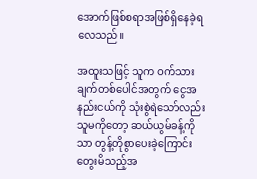အောက်ဖြစ်စရာအဖြစ်ရှိနေခဲ့ရလေသည်။

အထူးသဖြင့် သူက ဝက်သားချက်တစ်ပေါင်အတွက် ငွေအနည်းငယ်ကို သုံးစွဲရဲသော်လည်း သူမကိုတော့ ဆယ်ယွမ်ခန့်ကိုသာ တွန့်တိုစွာပေးခဲ့ကြောင်း တွေးမိသည့်အ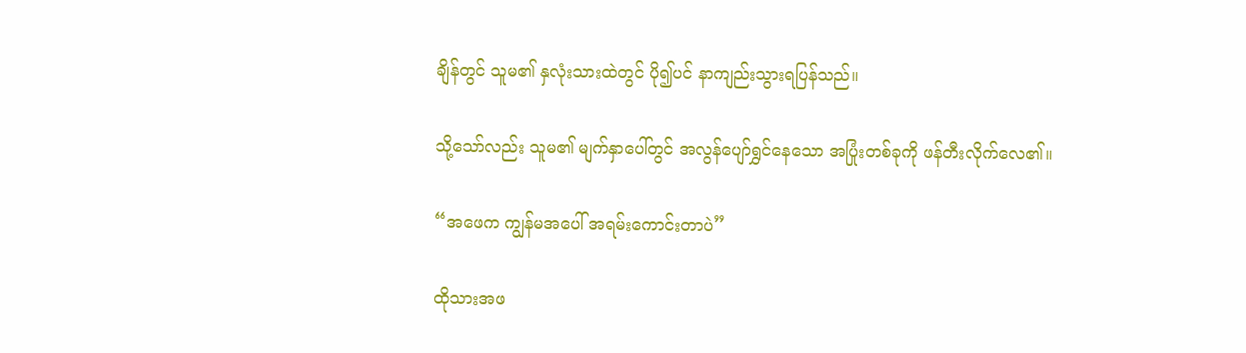ချိန်တွင် သူမ၏ နှလုံးသားထဲတွင် ပို၍ပင် နာကျည်းသွားရပြန်သည်။

သို့သော်လည်း သူမ၏ မျက်နှာပေါ်တွင် အလွန်ပျော်ရွှင်နေသော အပြုံးတစ်ခုကို ဖန်တီးလိုက်လေ၏။

“အဖေက ကျွန်မအပေါ် အရမ်းကောင်းတာပဲ”

ထိုသားအဖ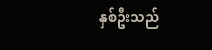နှစ်ဦးသည်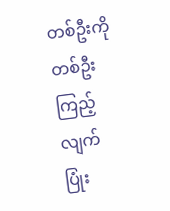တစ်ဦးကိုတစ်ဦး ကြည့်လျက် ပြုံး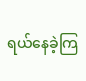ရယ်နေခဲ့ကြ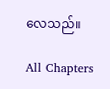လေသည်။

All Chapters